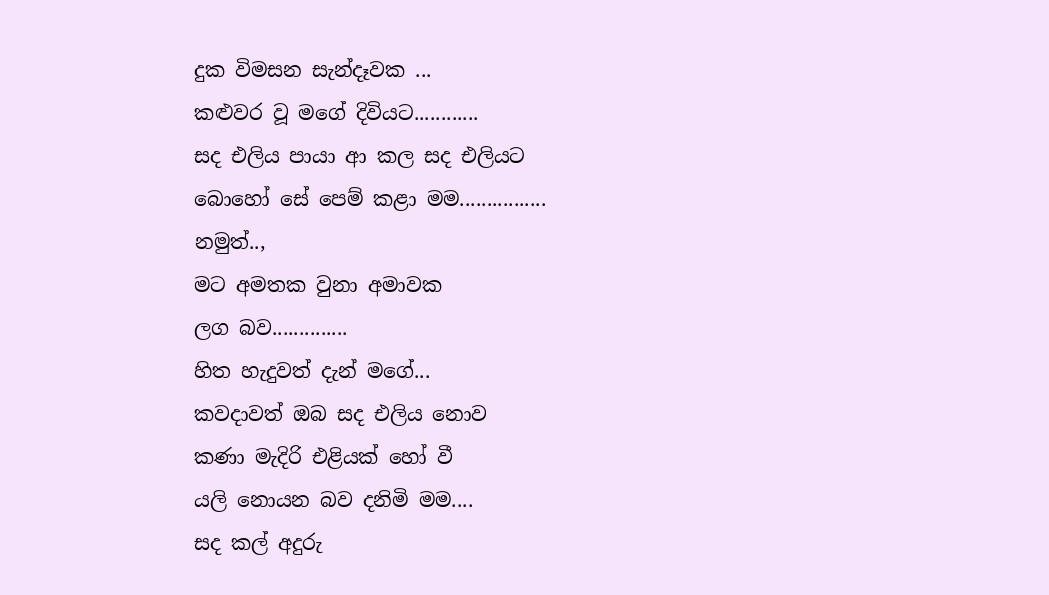දුක විමසන සැන්දෑවක ...
කළුවර වූ මගේ දිවියට............
සද එලිය පායා ආ කල සද එලියට
බොහෝ සේ පෙම් කළා මම................
නමුත්..,
මට අමතක වුනා අමාවක
ලග බව..............
හිත හැදුවත් දැන් මගේ...
කවදාවත් ඔබ සද එලිය නොව
කණා මැදිරි එළියක් හෝ වී
යලි නොයන බව දනිමි මම....
සද කල් අදුරු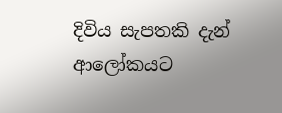දිවිය සැපතකි දැන් ආලෝකයට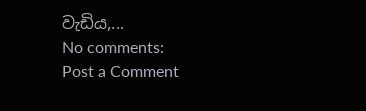වැඩිය,...
No comments:
Post a Comment